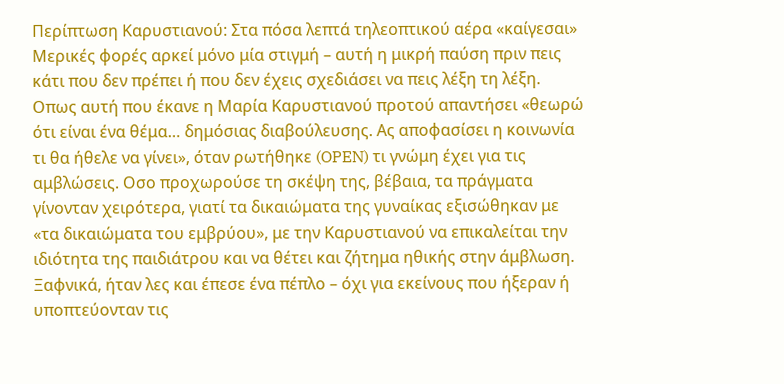Περίπτωση Καρυστιανού: Στα πόσα λεπτά τηλεοπτικού αέρα «καίγεσαι»
Μερικές φορές αρκεί μόνο μία στιγμή – αυτή η μικρή παύση πριν πεις κάτι που δεν πρέπει ή που δεν έχεις σχεδιάσει να πεις λέξη τη λέξη. Οπως αυτή που έκανε η Μαρία Καρυστιανού προτού απαντήσει «θεωρώ ότι είναι ένα θέμα… δημόσιας διαβούλευσης. Ας αποφασίσει η κοινωνία τι θα ήθελε να γίνει», όταν ρωτήθηκε (OPEN) τι γνώμη έχει για τις αμβλώσεις. Οσο προχωρούσε τη σκέψη της, βέβαια, τα πράγματα γίνονταν χειρότερα, γιατί τα δικαιώματα της γυναίκας εξισώθηκαν με «τα δικαιώματα του εμβρύου», με την Καρυστιανού να επικαλείται την ιδιότητα της παιδιάτρου και να θέτει και ζήτημα ηθικής στην άμβλωση. Ξαφνικά, ήταν λες και έπεσε ένα πέπλο – όχι για εκείνους που ήξεραν ή υποπτεύονταν τις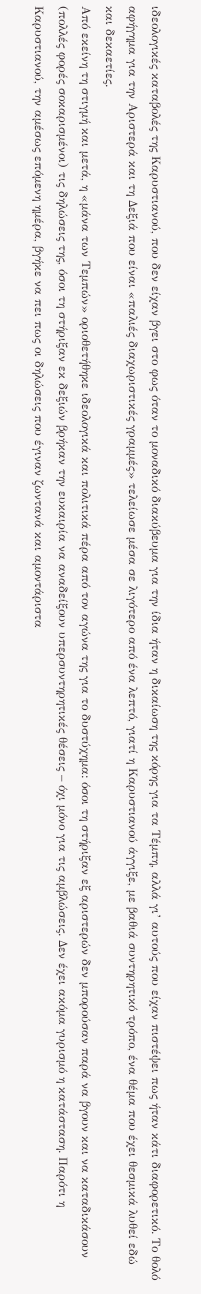ιδεολογικές καταβολές της Καρυστιανού, που δεν είχαν βγει στο φως όταν το μοναδικό διακύβευμα για την ίδια ήταν η δικαίωση της κόρης για τα Τέμπη, αλλά γι’ αυτούς που είχαν πιστέψει πως ήταν κάτι διαφορετικό. Το θολό αφήγημα για την Αριστερά και τη Δεξιά που είναι «παλιές διαχωριστικές γραμμές» τελείωσε μέσα σε λιγότερο από ένα λεπτό, γιατί η Καρυστιανού άγγιξε, με βαθιά συντηρητικό τρόπο, ένα θέμα που έχει θεσμικά λυθεί εδώ και δεκαετίες.
Από εκείνη τη στιγμή και μετά, η «μάνα των Τεμπών» οριοθετήθηκε ιδεολογικά και πολιτικά πέρα από τον αγώνα της για το δυστύχημα: όσοι τη στήριξαν εξ αριστερών δεν μπορούσαν παρά να βγουν και να καταδικάσουν (πολλές φορές σοκαρισμένοι) τις δηλώσεις της, όσοι τη στήριξαν εκ δεξιών βρήκαν την ευκαιρία να αναδείξουν υπερσυντηρητικές θέσεις – όχι μόνο για τις αμβλώσεις. Δεν έχει ακόμα γυρισμό η κατάσταση. Παρότι η Καρυστιανού, την αμέσως επόμενη ημέρα, βγήκε να πει πως οι δηλώσεις που έγιναν ζωντανά και αμοντάριστα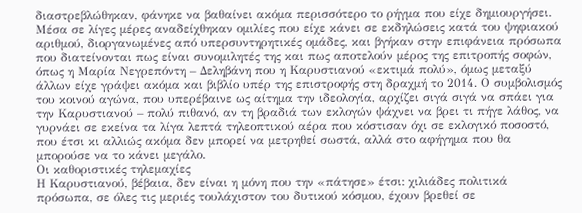διαστρεβλώθηκαν, φάνηκε να βαθαίνει ακόμα περισσότερο το ρήγμα που είχε δημιουργήσει. Μέσα σε λίγες μέρες αναδείχθηκαν ομιλίες που είχε κάνει σε εκδηλώσεις κατά του ψηφιακού αριθμού, διοργανωμένες από υπερσυντηρητικές ομάδες, και βγήκαν στην επιφάνεια πρόσωπα που διατείνονται πως είναι συνομιλητές της και πως αποτελούν μέρος της επιτροπής σοφών, όπως η Μαρία Νεγρεπόντη – Δεληβάνη που η Καρυστιανού «εκτιμά πολύ», όμως μεταξύ άλλων είχε γράψει ακόμα και βιβλίο υπέρ της επιστροφής στη δραχμή το 2014. Ο συμβολισμός του κοινού αγώνα, που υπερέβαινε ως αίτημα την ιδεολογία, αρχίζει σιγά σιγά να σπάει για την Καρυστιανού – πολύ πιθανό, αν τη βραδιά των εκλογών ψάχνει να βρει τι πήγε λάθος, να γυρνάει σε εκείνα τα λίγα λεπτά τηλεοπτικού αέρα που κόστισαν όχι σε εκλογικό ποσοστό, που έτσι κι αλλιώς ακόμα δεν μπορεί να μετρηθεί σωστά, αλλά στο αφήγημα που θα μπορούσε να το κάνει μεγάλο.
Οι καθοριστικές τηλεμαχίες
Η Καρυστιανού, βέβαια, δεν είναι η μόνη που την «πάτησε» έτσι: χιλιάδες πολιτικά πρόσωπα, σε όλες τις μεριές τουλάχιστον του δυτικού κόσμου, έχουν βρεθεί σε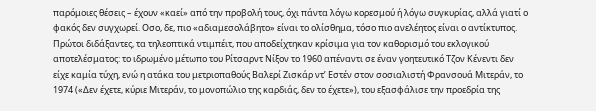παρόμοιες θέσεις – έχουν «καεί» από την προβολή τους, όχι πάντα λόγω κορεσμού ή λόγω συγκυρίας, αλλά γιατί ο φακός δεν συγχωρεί. Οσο, δε, πιο «αδιαμεσολάβητο» είναι το ολίσθημα, τόσο πιο ανελέητος είναι ο αντίκτυπος. Πρώτοι διδάξαντες, τα τηλεοπτικά ντιμπέιτ, που αποδείχτηκαν κρίσιμα για τον καθορισμό του εκλογικού αποτελέσματος: το ιδρωμένο μέτωπο του Ρίτσαρντ Νίξον το 1960 απέναντι σε έναν γοητευτικό Τζον Κένεντι δεν είχε καμία τύχη, ενώ η ατάκα του μετριοπαθούς Βαλερί Ζισκάρ ντ’ Εστέν στον σοσιαλιστή Φρανσουά Μιτεράν, το 1974 («Δεν έχετε, κύριε Μιτεράν, το μονοπώλιο της καρδιάς, δεν το έχετε»), του εξασφάλισε την προεδρία της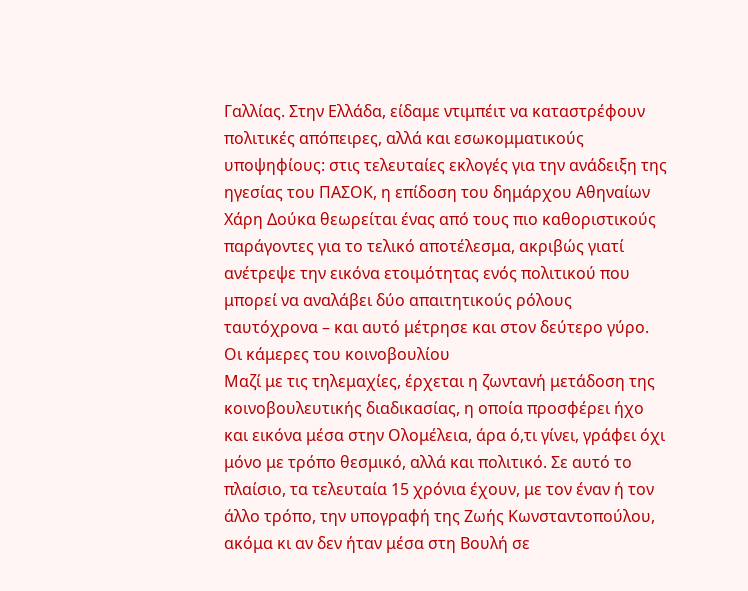Γαλλίας. Στην Ελλάδα, είδαμε ντιμπέιτ να καταστρέφουν πολιτικές απόπειρες, αλλά και εσωκομματικούς υποψηφίους: στις τελευταίες εκλογές για την ανάδειξη της ηγεσίας του ΠΑΣΟΚ, η επίδοση του δημάρχου Αθηναίων Χάρη Δούκα θεωρείται ένας από τους πιο καθοριστικούς παράγοντες για το τελικό αποτέλεσμα, ακριβώς γιατί ανέτρεψε την εικόνα ετοιμότητας ενός πολιτικού που μπορεί να αναλάβει δύο απαιτητικούς ρόλους ταυτόχρονα – και αυτό μέτρησε και στον δεύτερο γύρο.
Οι κάμερες του κοινοβουλίου
Μαζί με τις τηλεμαχίες, έρχεται η ζωντανή μετάδοση της κοινοβουλευτικής διαδικασίας, η οποία προσφέρει ήχο και εικόνα μέσα στην Ολομέλεια, άρα ό,τι γίνει, γράφει όχι μόνο με τρόπο θεσμικό, αλλά και πολιτικό. Σε αυτό το πλαίσιο, τα τελευταία 15 χρόνια έχουν, με τον έναν ή τον άλλο τρόπο, την υπογραφή της Ζωής Κωνσταντοπούλου, ακόμα κι αν δεν ήταν μέσα στη Βουλή σε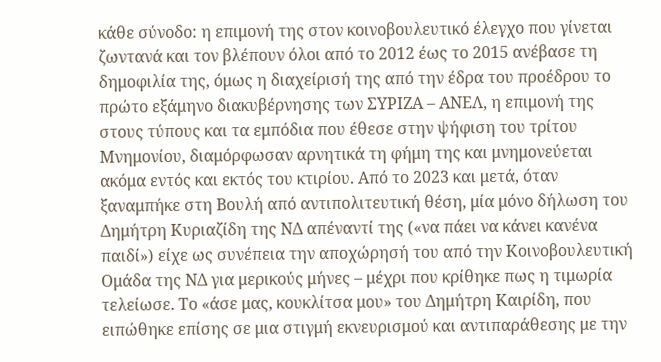κάθε σύνοδο: η επιμονή της στον κοινοβουλευτικό έλεγχο που γίνεται ζωντανά και τον βλέπουν όλοι από το 2012 έως το 2015 ανέβασε τη δημοφιλία της, όμως η διαχείρισή της από την έδρα του προέδρου το πρώτο εξάμηνο διακυβέρνησης των ΣΥΡΙΖΑ – ΑΝΕΛ, η επιμονή της στους τύπους και τα εμπόδια που έθεσε στην ψήφιση του τρίτου Μνημονίου, διαμόρφωσαν αρνητικά τη φήμη της και μνημονεύεται ακόμα εντός και εκτός του κτιρίου. Από το 2023 και μετά, όταν ξαναμπήκε στη Βουλή από αντιπολιτευτική θέση, μία μόνο δήλωση του Δημήτρη Κυριαζίδη της ΝΔ απέναντί της («να πάει να κάνει κανένα παιδί») είχε ως συνέπεια την αποχώρησή του από την Κοινοβουλευτική Ομάδα της ΝΔ για μερικούς μήνες – μέχρι που κρίθηκε πως η τιμωρία τελείωσε. Το «άσε μας, κουκλίτσα μου» του Δημήτρη Καιρίδη, που ειπώθηκε επίσης σε μια στιγμή εκνευρισμού και αντιπαράθεσης με την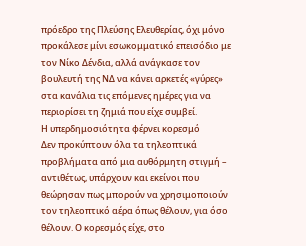πρόεδρο της Πλεύσης Ελευθερίας, όχι μόνο προκάλεσε μίνι εσωκομματικό επεισόδιο με τον Νίκο Δένδια, αλλά ανάγκασε τον βουλευτή της ΝΔ να κάνει αρκετές «γύρες» στα κανάλια τις επόμενες ημέρες για να περιορίσει τη ζημιά που είχε συμβεί.
Η υπερδημοσιότητα φέρνει κορεσμό
Δεν προκύπτουν όλα τα τηλεοπτικά προβλήματα από μια αυθόρμητη στιγμή – αντιθέτως, υπάρχουν και εκείνοι που θεώρησαν πως μπορούν να χρησιμοποιούν τον τηλεοπτικό αέρα όπως θέλουν, για όσο θέλουν. Ο κορεσμός είχε, στο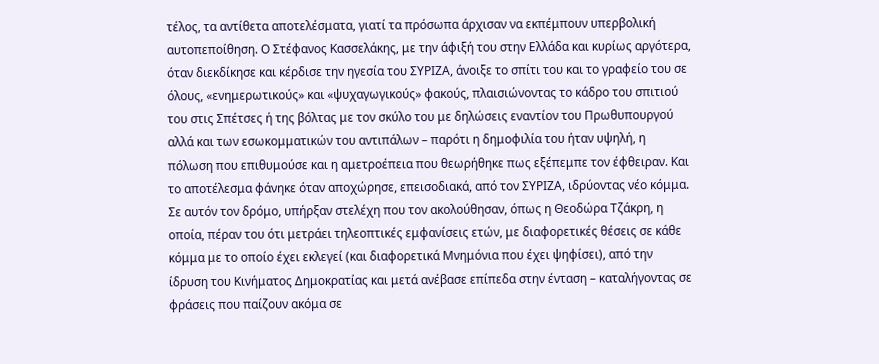τέλος, τα αντίθετα αποτελέσματα, γιατί τα πρόσωπα άρχισαν να εκπέμπουν υπερβολική αυτοπεποίθηση. Ο Στέφανος Κασσελάκης, με την άφιξή του στην Ελλάδα και κυρίως αργότερα, όταν διεκδίκησε και κέρδισε την ηγεσία του ΣΥΡΙΖΑ, άνοιξε το σπίτι του και το γραφείο του σε όλους, «ενημερωτικούς» και «ψυχαγωγικούς» φακούς, πλαισιώνοντας το κάδρο του σπιτιού του στις Σπέτσες ή της βόλτας με τον σκύλο του με δηλώσεις εναντίον του Πρωθυπουργού αλλά και των εσωκομματικών του αντιπάλων – παρότι η δημοφιλία του ήταν υψηλή, η πόλωση που επιθυμούσε και η αμετροέπεια που θεωρήθηκε πως εξέπεμπε τον έφθειραν. Και το αποτέλεσμα φάνηκε όταν αποχώρησε, επεισοδιακά, από τον ΣΥΡΙΖΑ, ιδρύοντας νέο κόμμα. Σε αυτόν τον δρόμο, υπήρξαν στελέχη που τον ακολούθησαν, όπως η Θεοδώρα Τζάκρη, η οποία, πέραν του ότι μετράει τηλεοπτικές εμφανίσεις ετών, με διαφορετικές θέσεις σε κάθε κόμμα με το οποίο έχει εκλεγεί (και διαφορετικά Μνημόνια που έχει ψηφίσει), από την ίδρυση του Κινήματος Δημοκρατίας και μετά ανέβασε επίπεδα στην ένταση – καταλήγοντας σε φράσεις που παίζουν ακόμα σε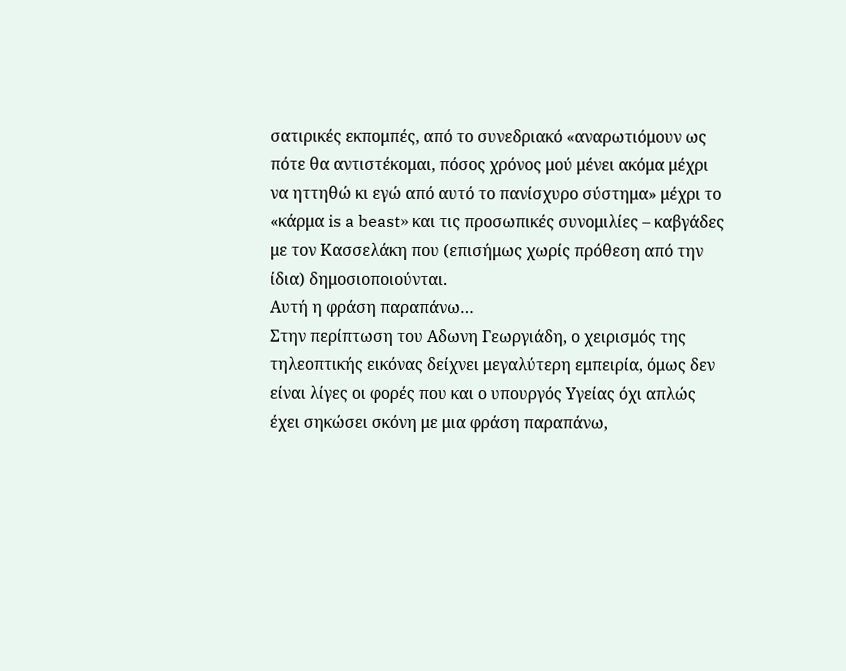σατιρικές εκπομπές, από το συνεδριακό «αναρωτιόμουν ως πότε θα αντιστέκομαι, πόσος χρόνος μού μένει ακόμα μέχρι να ηττηθώ κι εγώ από αυτό το πανίσχυρο σύστημα» μέχρι το «κάρμα is a beast» και τις προσωπικές συνομιλίες – καβγάδες με τον Κασσελάκη που (επισήμως χωρίς πρόθεση από την ίδια) δημοσιοποιούνται.
Αυτή η φράση παραπάνω…
Στην περίπτωση του Αδωνη Γεωργιάδη, ο χειρισμός της τηλεοπτικής εικόνας δείχνει μεγαλύτερη εμπειρία, όμως δεν είναι λίγες οι φορές που και ο υπουργός Υγείας όχι απλώς έχει σηκώσει σκόνη με μια φράση παραπάνω,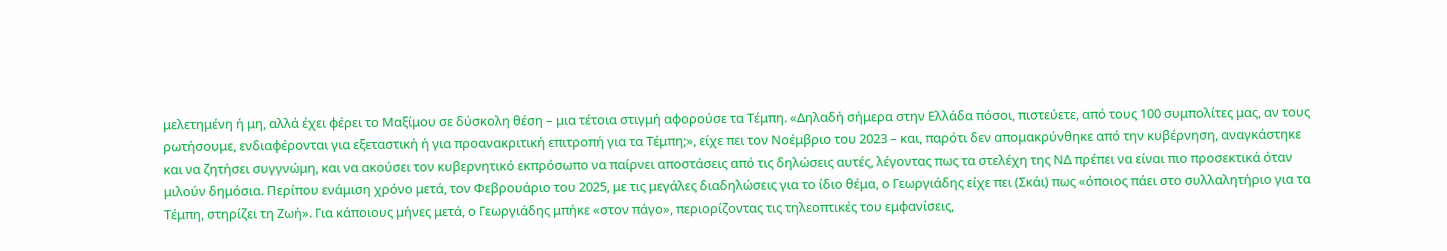μελετημένη ή μη, αλλά έχει φέρει το Μαξίμου σε δύσκολη θέση – μια τέτοια στιγμή αφορούσε τα Τέμπη. «Δηλαδή σήμερα στην Ελλάδα πόσοι, πιστεύετε, από τους 100 συμπολίτες μας, αν τους ρωτήσουμε, ενδιαφέρονται για εξεταστική ή για προανακριτική επιτροπή για τα Τέμπη;», είχε πει τον Νοέμβριο του 2023 – και, παρότι δεν απομακρύνθηκε από την κυβέρνηση, αναγκάστηκε και να ζητήσει συγγνώμη, και να ακούσει τον κυβερνητικό εκπρόσωπο να παίρνει αποστάσεις από τις δηλώσεις αυτές, λέγοντας πως τα στελέχη της ΝΔ πρέπει να είναι πιο προσεκτικά όταν μιλούν δημόσια. Περίπου ενάμιση χρόνο μετά, τον Φεβρουάριο του 2025, με τις μεγάλες διαδηλώσεις για το ίδιο θέμα, ο Γεωργιάδης είχε πει (Σκάι) πως «όποιος πάει στο συλλαλητήριο για τα Τέμπη, στηρίζει τη Ζωή». Για κάποιους μήνες μετά, ο Γεωργιάδης μπήκε «στον πάγο», περιορίζοντας τις τηλεοπτικές του εμφανίσεις,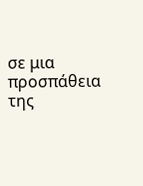σε μια προσπάθεια της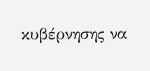κυβέρνησης να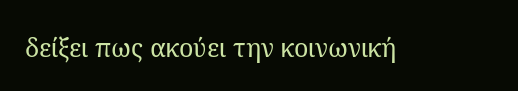δείξει πως ακούει την κοινωνική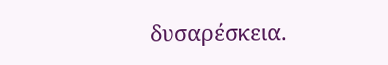δυσαρέσκεια.